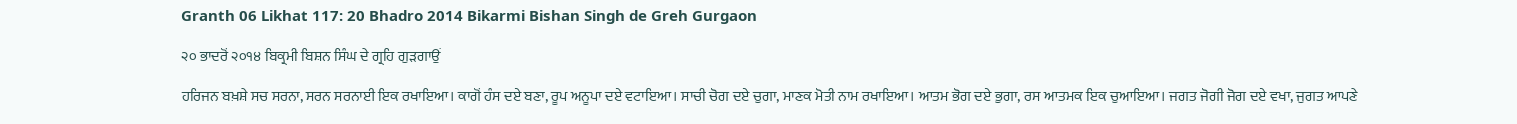Granth 06 Likhat 117: 20 Bhadro 2014 Bikarmi Bishan Singh de Greh Gurgaon

੨੦ ਭਾਦਰੋਂ ੨੦੧੪ ਬਿਕ੍ਰਮੀ ਬਿਸ਼ਨ ਸਿੰਘ ਦੇ ਗ੍ਰਹਿ ਗੁੜਗਾਉਂ

ਹਰਿਜਨ ਬਖ਼ਸ਼ੇ ਸਚ ਸਰਨਾ, ਸਰਨ ਸਰਨਾਈ ਇਕ ਰਖਾਇਆ। ਕਾਗੋਂ ਹੰਸ ਦਏ ਬਣਾ, ਰੂਪ ਅਨੂਪਾ ਦਏ ਵਟਾਇਆ। ਸਾਚੀ ਚੋਗ ਦਏ ਚੁਗਾ, ਮਾਣਕ ਮੋਤੀ ਨਾਮ ਰਖਾਇਆ। ਆਤਮ ਭੋਗ ਦਏ ਭੁਗਾ, ਰਸ ਆਤਮਕ ਇਕ ਚੁਆਇਆ। ਜਗਤ ਜੋਗੀ ਜੋਗ ਦਏ ਵਖਾ, ਜੁਗਤ ਆਪਣੇ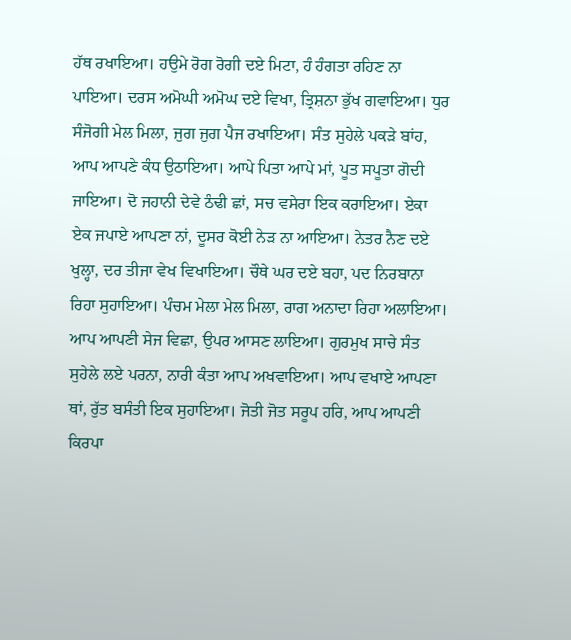ਹੱਥ ਰਖਾਇਆ। ਹਉਮੇ ਰੋਗ ਰੋਗੀ ਦਏ ਮਿਟਾ, ਹੰ ਹੰਗਤਾ ਰਹਿਣ ਨਾ ਪਾਇਆ। ਦਰਸ ਅਮੋਘੀ ਅਮੋਘ ਦਏ ਵਿਖਾ, ਤ੍ਰਿਸ਼ਨਾ ਭੁੱਖ ਗਵਾਇਆ। ਧੁਰ ਸੰਜੋਗੀ ਮੇਲ ਮਿਲਾ, ਜੁਗ ਜੁਗ ਪੈਜ ਰਖਾਇਆ। ਸੰਤ ਸੁਹੇਲੇ ਪਕੜੇ ਬਾਂਹ, ਆਪ ਆਪਣੇ ਕੰਧ ਉਠਾਇਆ। ਆਪੇ ਪਿਤਾ ਆਪੇ ਮਾਂ, ਪੂਤ ਸਪੂਤਾ ਗੋਦੀ ਜਾਇਆ। ਦੋ ਜਹਾਨੀ ਦੇਵੇ ਠੰਢੀ ਛਾਂ, ਸਚ ਵਸੇਰਾ ਇਕ ਕਰਾਇਆ। ਏਕਾ ਏਕ ਜਪਾਏ ਆਪਣਾ ਨਾਂ, ਦੂਸਰ ਕੋਈ ਨੇੜ ਨਾ ਆਇਆ। ਨੇਤਰ ਨੈਣ ਦਏ ਖੁਲ੍ਹਾ, ਦਰ ਤੀਜਾ ਵੇਖ ਵਿਖਾਇਆ। ਚੌਥੇ ਘਰ ਦਏ ਬਹਾ, ਪਦ ਨਿਰਬਾਨਾ ਰਿਹਾ ਸੁਹਾਇਆ। ਪੰਚਮ ਮੇਲਾ ਮੇਲ ਮਿਲਾ, ਰਾਗ ਅਨਾਦਾ ਰਿਹਾ ਅਲਾਇਆ। ਆਪ ਆਪਣੀ ਸੇਜ ਵਿਛਾ, ਉਪਰ ਆਸਣ ਲਾਇਆ। ਗੁਰਮੁਖ ਸਾਚੇ ਸੰਤ ਸੁਹੇਲੇ ਲਏ ਪਰਨਾ, ਨਾਰੀ ਕੰਤਾ ਆਪ ਅਖਵਾਇਆ। ਆਪ ਵਖਾਏ ਆਪਣਾ ਥਾਂ, ਰੁੱਤ ਬਸੰਤੀ ਇਕ ਸੁਹਾਇਆ। ਜੋਤੀ ਜੋਤ ਸਰੂਪ ਹਰਿ, ਆਪ ਆਪਣੀ ਕਿਰਪਾ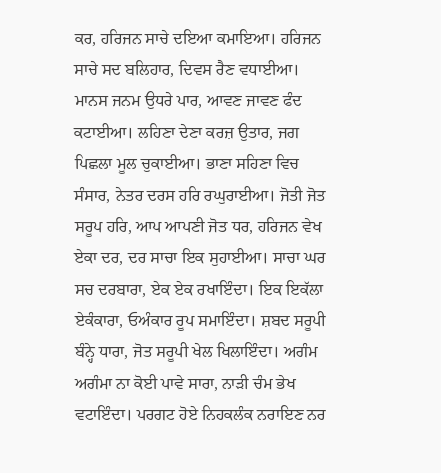ਕਰ, ਹਰਿਜਨ ਸਾਚੇ ਦਇਆ ਕਮਾਇਆ। ਹਰਿਜਨ ਸਾਚੇ ਸਦ ਬਲਿਹਾਰ, ਦਿਵਸ ਰੈਣ ਵਧਾਈਆ। ਮਾਨਸ ਜਨਮ ਉਧਰੇ ਪਾਰ, ਆਵਣ ਜਾਵਣ ਫੰਦ ਕਟਾਈਆ। ਲਹਿਣਾ ਦੇਣਾ ਕਰਜ਼ ਉਤਾਰ, ਜਗ ਪਿਛਲਾ ਮੂਲ ਚੁਕਾਈਆ। ਭਾਣਾ ਸਹਿਣਾ ਵਿਚ ਸੰਸਾਰ, ਨੇਤਰ ਦਰਸ ਹਰਿ ਰਘੁਰਾਈਆ। ਜੋਤੀ ਜੋਤ ਸਰੂਪ ਹਰਿ, ਆਪ ਆਪਣੀ ਜੋਤ ਧਰ, ਹਰਿਜਨ ਵੇਖ ਏਕਾ ਦਰ, ਦਰ ਸਾਚਾ ਇਕ ਸੁਹਾਈਆ। ਸਾਚਾ ਘਰ ਸਚ ਦਰਬਾਰਾ, ਏਕ ਏਕ ਰਖਾਇੰਦਾ। ਇਕ ਇਕੱਲਾ ਏਕੰਕਾਰਾ, ਓਅੰਕਾਰ ਰੂਪ ਸਮਾਇੰਦਾ। ਸ਼ਬਦ ਸਰੂਪੀ ਬੰਨ੍ਹੇ ਧਾਰਾ, ਜੋਤ ਸਰੂਪੀ ਖੇਲ ਖਿਲਾਇੰਦਾ। ਅਗੰਮ ਅਗੰਮਾ ਨਾ ਕੋਈ ਪਾਵੇ ਸਾਰਾ, ਨਾੜੀ ਚੰਮ ਭੇਖ ਵਟਾਇੰਦਾ। ਪਰਗਟ ਹੋਏ ਨਿਹਕਲੰਕ ਨਰਾਇਣ ਨਰ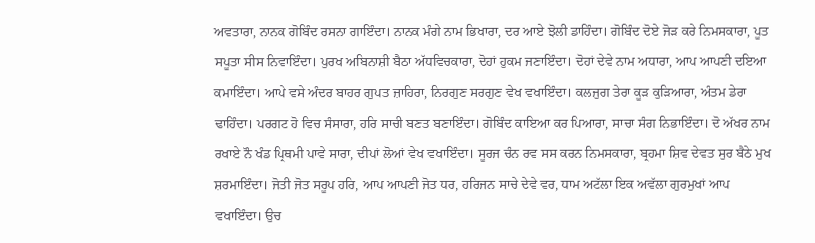ਅਵਤਾਰਾ, ਨਾਨਕ ਗੋਬਿੰਦ ਰਸਨਾ ਗਾਇੰਦਾ। ਨਾਨਕ ਮੰਗੇ ਨਾਮ ਭਿਖਾਰਾ, ਦਰ ਆਏ ਝੋਲੀ ਡਾਹਿੰਦਾ। ਗੋਬਿੰਦ ਦੋਏ ਜੋੜ ਕਰੇ ਨਿਮਸਕਾਰਾ, ਪੂਤ ਸਪੂਤਾ ਸੀਸ ਨਿਵਾਇੰਦਾ। ਪੁਰਖ ਅਬਿਨਾਸ਼ੀ ਬੈਠਾ ਅੱਧਵਿਚਕਾਰਾ, ਦੋਹਾਂ ਹੁਕਮ ਜਣਾਇੰਦਾ। ਦੋਹਾਂ ਦੇਵੇ ਨਾਮ ਅਧਾਰਾ, ਆਪ ਆਪਣੀ ਦਇਆ ਕਮਾਇੰਦਾ। ਆਪੇ ਵਸੇ ਅੰਦਰ ਬਾਹਰ ਗੁਪਤ ਜ਼ਾਹਿਰਾ, ਨਿਰਗੁਣ ਸਰਗੁਣ ਵੇਖ ਵਖਾਇੰਦਾ। ਕਲਜੁਗ ਤੇਰਾ ਕੂੜ ਕੁੜਿਆਰਾ, ਅੰਤਮ ਡੇਰਾ ਢਾਹਿੰਦਾ। ਪਰਗਟ ਹੋ ਵਿਚ ਸੰਸਾਰਾ, ਹਰਿ ਸਾਚੀ ਬਣਤ ਬਣਾਇੰਦਾ। ਗੋਬਿੰਦ ਕਾਇਆ ਕਰ ਪਿਆਰਾ, ਸਾਚਾ ਸੰਗ ਨਿਭਾਇੰਦਾ। ਦੋ ਅੱਖਰ ਨਾਮ ਰਖਾਏ ਨੌ ਖੰਡ ਪ੍ਰਿਥਮੀ ਪਾਵੇ ਸਾਰਾ, ਦੀਪਾਂ ਲੋਆਂ ਵੇਖ ਵਖਾਇੰਦਾ। ਸੂਰਜ ਚੰਨ ਰਵ ਸਸ ਕਰਨ ਨਿਮਸਕਾਰਾ, ਬ੍ਰਹਮਾ ਸ਼ਿਵ ਦੇਵਤ ਸੁਰ ਬੈਠੇ ਮੁਖ ਸ਼ਰਮਾਇੰਦਾ। ਜੋਤੀ ਜੋਤ ਸਰੂਪ ਹਰਿ, ਆਪ ਆਪਣੀ ਜੋਤ ਧਰ, ਹਰਿਜਨ ਸਾਚੇ ਦੇਵੇ ਵਰ, ਧਾਮ ਅਟੱਲਾ ਇਕ ਅਵੱਲਾ ਗੁਰਮੁਖਾਂ ਆਪ ਵਖਾਇੰਦਾ। ਉਚ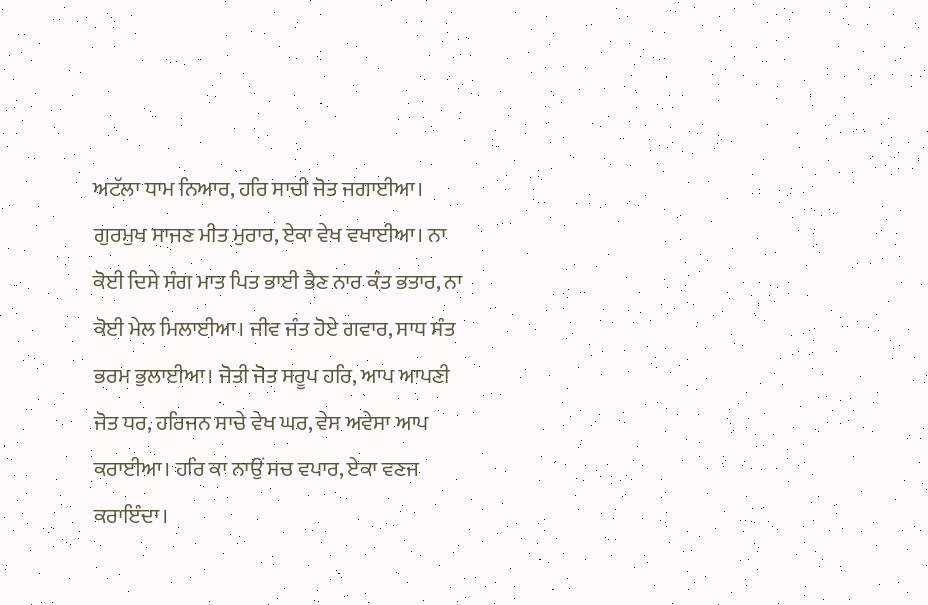ਅਟੱਲਾ ਧਾਮ ਨਿਆਰ, ਹਰਿ ਸਾਚੀ ਜੋਤ ਜਗਾਈਆ। ਗੁਰਮੁਖ ਸਾਜਣ ਮੀਤ ਮੁਰਾਰ, ਏਕਾ ਵੇਖ ਵਖਾਈਆ। ਨਾ ਕੋਈ ਦਿਸੇ ਸੰਗ ਮਾਤ ਪਿਤ ਭਾਈ ਭੈਣ ਨਾਰ ਕੰਤ ਭਤਾਰ, ਨਾ ਕੋਈ ਮੇਲ ਮਿਲਾਈਆ। ਜੀਵ ਜੰਤ ਹੋਏ ਗਵਾਰ, ਸਾਧ ਸੰਤ ਭਰਮ ਭੁਲਾਈਆ। ਜੋਤੀ ਜੋਤ ਸਰੂਪ ਹਰਿ, ਆਪ ਆਪਣੀ ਜੋਤ ਧਰ, ਹਰਿਜਨ ਸਾਚੇ ਵੇਖ ਘਰ, ਵੇਸ ਅਵੇਸਾ ਆਪ ਕਰਾਈਆ। ਹਰਿ ਕਾ ਨਾਉਂ ਸਚ ਵਪਾਰ, ਏਕਾ ਵਣਜ ਕਰਾਇੰਦਾ।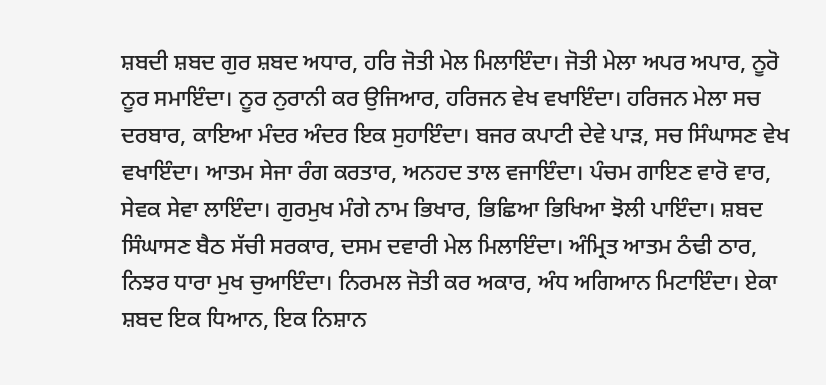ਸ਼ਬਦੀ ਸ਼ਬਦ ਗੁਰ ਸ਼ਬਦ ਅਧਾਰ, ਹਰਿ ਜੋਤੀ ਮੇਲ ਮਿਲਾਇੰਦਾ। ਜੋਤੀ ਮੇਲਾ ਅਪਰ ਅਪਾਰ, ਨੂਰੋ ਨੂਰ ਸਮਾਇੰਦਾ। ਨੂਰ ਨੁਰਾਨੀ ਕਰ ਉਜਿਆਰ, ਹਰਿਜਨ ਵੇਖ ਵਖਾਇੰਦਾ। ਹਰਿਜਨ ਮੇਲਾ ਸਚ ਦਰਬਾਰ, ਕਾਇਆ ਮੰਦਰ ਅੰਦਰ ਇਕ ਸੁਹਾਇੰਦਾ। ਬਜਰ ਕਪਾਟੀ ਦੇਵੇ ਪਾੜ, ਸਚ ਸਿੰਘਾਸਣ ਵੇਖ ਵਖਾਇੰਦਾ। ਆਤਮ ਸੇਜਾ ਰੰਗ ਕਰਤਾਰ, ਅਨਹਦ ਤਾਲ ਵਜਾਇੰਦਾ। ਪੰਚਮ ਗਾਇਣ ਵਾਰੋ ਵਾਰ, ਸੇਵਕ ਸੇਵਾ ਲਾਇੰਦਾ। ਗੁਰਮੁਖ ਮੰਗੇ ਨਾਮ ਭਿਖਾਰ, ਭਿਛਿਆ ਭਿਖਿਆ ਝੋਲੀ ਪਾਇੰਦਾ। ਸ਼ਬਦ ਸਿੰਘਾਸਣ ਬੈਠ ਸੱਚੀ ਸਰਕਾਰ, ਦਸਮ ਦਵਾਰੀ ਮੇਲ ਮਿਲਾਇੰਦਾ। ਅੰਮ੍ਰਿਤ ਆਤਮ ਠੰਢੀ ਠਾਰ, ਨਿਝਰ ਧਾਰਾ ਮੁਖ ਚੁਆਇੰਦਾ। ਨਿਰਮਲ ਜੋਤੀ ਕਰ ਅਕਾਰ, ਅੰਧ ਅਗਿਆਨ ਮਿਟਾਇੰਦਾ। ਏਕਾ ਸ਼ਬਦ ਇਕ ਧਿਆਨ, ਇਕ ਨਿਸ਼ਾਨ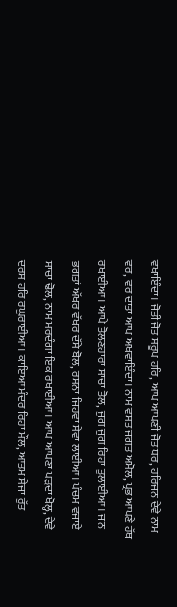ਵਖਾਇੰਦਾ। ਜੋਤੀ ਜੋਤ ਸਰੂਪ ਹਰਿ, ਆਪ ਆਪਣੀ ਜੋਤ ਧਰ, ਹਰਿਜਨ ਦੇਵੇ ਨਾਮ ਵਰ, ਵਰ ਦਾਤਾ ਆਪ ਅਖਵਾਇੰਦਾ। ਨਾਮ ਵਸਤ ਜਗਤ ਅਮੋਲ, ਪ੍ਰਭ ਆਪਣੇ ਹੱਥ ਰਖਾਈਆ। ਆਪੇ ਤੋਲਣਹਾਰਾ ਸਾਚਾ ਤੋਲ, ਜੁਗ ਜੁਗ ਰਿਹਾ ਤੁਲਾਈਆ। ਜਨ ਭਗਤਾਂ ਅੱਖਰ ਵੱਖਰ ਦੱਸੇ ਬੋਲ, ਰਸਨਾ ਜਿਹਵਾ ਸੇਵਾ ਲਾਈਆ। ਪੰਚਮ ਵਜਾਏ ਸਾਚਾ ਢੋਲ, ਨਾਮ ਮਰਦੰਗਾ ਇਕ ਰਖਾਈਆ। ਆਪ ਆਪਣਾ ਪੜਦਾ ਖੋਲ੍ਹ, ਦੇਵੇ ਦਰਸ ਹਰਿ ਰਘੁਰਾਈਆ। ਕਾਇਆ ਮੰਦਰ ਰਿਹਾ ਮੌਲ, ਆਤਮ ਸੇਜਾ ਰੁੱਤ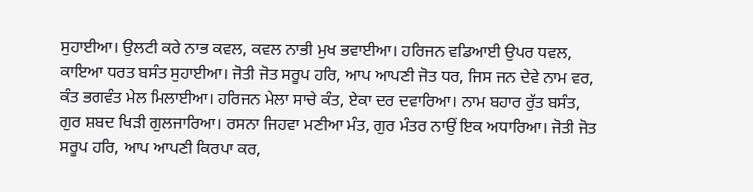ਸੁਹਾਈਆ। ਉਲਟੀ ਕਰੇ ਨਾਭ ਕਵਲ, ਕਵਲ ਨਾਭੀ ਮੁਖ ਭਵਾਈਆ। ਹਰਿਜਨ ਵਡਿਆਈ ਉਪਰ ਧਵਲ, ਕਾਇਆ ਧਰਤ ਬਸੰਤ ਸੁਹਾਈਆ। ਜੋਤੀ ਜੋਤ ਸਰੂਪ ਹਰਿ, ਆਪ ਆਪਣੀ ਜੋਤ ਧਰ, ਜਿਸ ਜਨ ਦੇਵੇ ਨਾਮ ਵਰ, ਕੰਤ ਭਗਵੰਤ ਮੇਲ ਮਿਲਾਈਆ। ਹਰਿਜਨ ਮੇਲਾ ਸਾਚੇ ਕੰਤ, ਏਕਾ ਦਰ ਦਵਾਰਿਆ। ਨਾਮ ਬਹਾਰ ਰੁੱਤ ਬਸੰਤ, ਗੁਰ ਸ਼ਬਦ ਖਿੜੀ ਗੁਲਜਾਰਿਆ। ਰਸਨਾ ਜਿਹਵਾ ਮਣੀਆ ਮੰਤ, ਗੁਰ ਮੰਤਰ ਨਾਉਂ ਇਕ ਅਧਾਰਿਆ। ਜੋਤੀ ਜੋਤ ਸਰੂਪ ਹਰਿ, ਆਪ ਆਪਣੀ ਕਿਰਪਾ ਕਰ,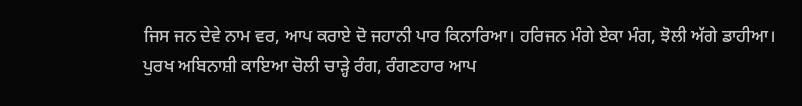ਜਿਸ ਜਨ ਦੇਵੇ ਨਾਮ ਵਰ, ਆਪ ਕਰਾਏ ਦੋ ਜਹਾਨੀ ਪਾਰ ਕਿਨਾਰਿਆ। ਹਰਿਜਨ ਮੰਗੇ ਏਕਾ ਮੰਗ, ਝੋਲੀ ਅੱਗੇ ਡਾਹੀਆ। ਪੁਰਖ ਅਬਿਨਾਸ਼ੀ ਕਾਇਆ ਚੋਲੀ ਚਾੜ੍ਹੇ ਰੰਗ, ਰੰਗਣਹਾਰ ਆਪ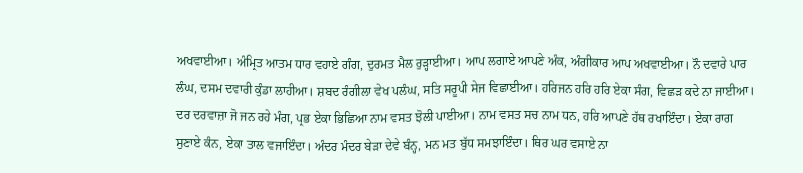ਅਖਵਾਈਆ। ਅੰਮ੍ਰਿਤ ਆਤਮ ਧਾਰ ਵਹਾਏ ਗੰਗ, ਦੁਰਮਤ ਮੈਲ ਰੁੜ੍ਹਾਈਆ। ਆਪ ਲਗਾਏ ਆਪਣੇ ਅੰਕ, ਅੰਗੀਕਾਰ ਆਪ ਅਖਵਾਈਆ। ਨੌ ਦਵਾਰੇ ਪਾਰ ਲੰਘ, ਦਸਮ ਦਵਾਰੀ ਕੁੰਡਾ ਲਾਹੀਆ। ਸ਼ਬਦ ਰੰਗੀਲਾ ਵੇਖ ਪਲੰਘ, ਸਤਿ ਸਰੂਪੀ ਸੇਜ ਵਿਛਾਈਆ। ਹਰਿਜਨ ਹਰਿ ਹਰਿ ਏਕਾ ਸੰਗ, ਵਿਛੜ ਕਦੇ ਨਾ ਜਾਈਆ। ਦਰ ਦਰਵਾਜ਼ਾ ਜੋ ਜਨ ਰਹੇ ਮੰਗ, ਪ੍ਰਭ ਏਕਾ ਭਿਛਿਆ ਨਾਮ ਵਸਤ ਝੋਲੀ ਪਾਈਆ। ਨਾਮ ਵਸਤ ਸਚ ਨਾਮ ਧਨ, ਹਰਿ ਆਪਣੇ ਹੱਥ ਰਖਾਇੰਦਾ। ਏਕਾ ਰਾਗ ਸੁਣਾਏ ਕੰਨ, ਏਕਾ ਤਾਲ ਵਜਾਇੰਦਾ। ਅੰਦਰ ਮੰਦਰ ਬੇੜਾ ਦੇਵੇ ਬੰਨ੍ਹ, ਮਨ ਮਤ ਬੁੱਧ ਸਮਝਾਇੰਦਾ। ਥਿਰ ਘਰ ਵਸਾਏ ਨਾ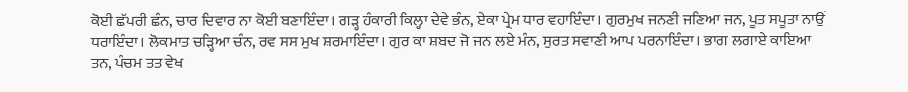ਕੋਈ ਛੱਪਰੀ ਛੰਨ, ਚਾਰ ਦਿਵਾਰ ਨਾ ਕੋਈ ਬਣਾਇੰਦਾ। ਗੜ੍ਹ ਹੰਕਾਰੀ ਕਿਲ੍ਹਾ ਦੇਵੇ ਭੰਨ, ਏਕਾ ਪ੍ਰੇਮ ਧਾਰ ਵਹਾਇੰਦਾ। ਗੁਰਮੁਖ ਜਨਣੀ ਜਣਿਆ ਜਨ, ਪੂਤ ਸਪੂਤਾ ਨਾਉਂ ਧਰਾਇੰਦਾ। ਲੋਕਮਾਤ ਚੜ੍ਹਿਆ ਚੰਨ, ਰਵ ਸਸ ਮੁਖ ਸ਼ਰਮਾਇੰਦਾ। ਗੁਰ ਕਾ ਸ਼ਬਦ ਜੋ ਜਨ ਲਏ ਮੰਨ, ਸੁਰਤ ਸਵਾਣੀ ਆਪ ਪਰਨਾਇੰਦਾ। ਭਾਗ ਲਗਾਏ ਕਾਇਆ ਤਨ, ਪੰਚਮ ਤਤ ਵੇਖ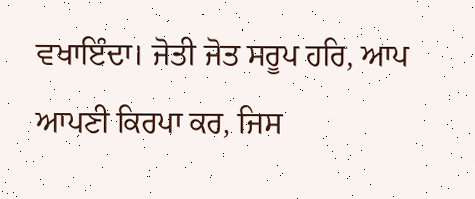ਵਖਾਇੰਦਾ। ਜੋਤੀ ਜੋਤ ਸਰੂਪ ਹਰਿ, ਆਪ ਆਪਣੀ ਕਿਰਪਾ ਕਰ, ਜਿਸ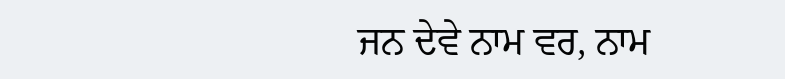ਜਨ ਦੇਵੇ ਨਾਮ ਵਰ, ਨਾਮ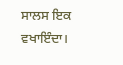ਸਾਲਸ ਇਕ ਵਖਾਇੰਦਾ।